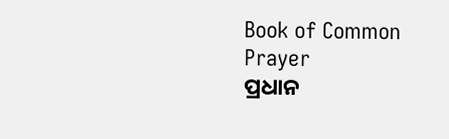Book of Common Prayer
ପ୍ରଧାନ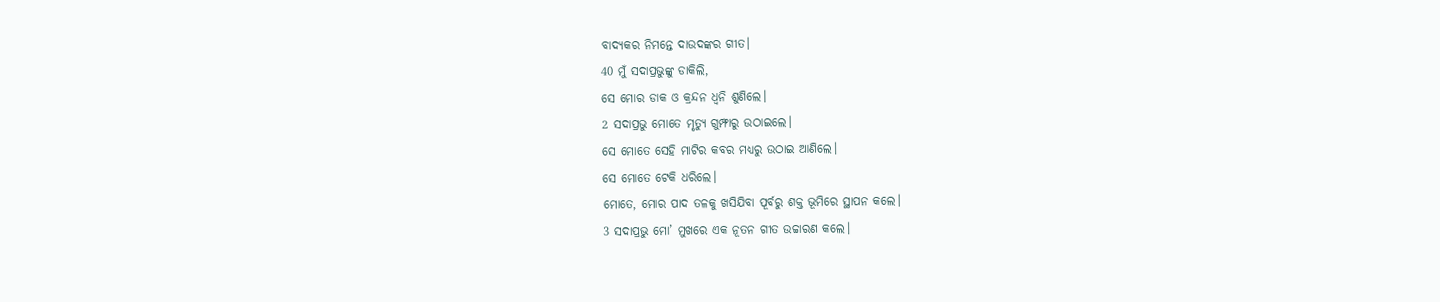ବାଦ୍ୟକର ନିମନ୍ତେ ଦାଉଦଙ୍କର ଗୀତ।
40 ମୁଁ ସଦାପ୍ରଭୁଙ୍କୁ ଡାକିଲି,
ସେ ମୋର ଡାକ ଓ କ୍ରନ୍ଦନ ଧ୍ୱନି ଶୁଣିଲେ।
2 ସଦାପ୍ରଭୁ ମୋତେ ମୃତ୍ୟୁ ଗୁମ୍ଫାରୁ ଉଠାଇଲେ।
ସେ ମୋତେ ସେହି ମାଟିର କବର ମଧ୍ୟରୁ ଉଠାଇ ଆଣିଲେ।
ସେ ମୋତେ ଟେକି ଧରିଲେ।
ମୋତେ, ମୋର ପାଦ ତଳକୁ ଖସିଯିବା ପୂର୍ବରୁ ଶକ୍ତ ଭୂମିରେ ସ୍ଥାପନ କଲେ।
3 ସଦାପ୍ରଭୁ ମୋ’ ମୁଖରେ ଏକ ନୂତନ ଗୀତ ଉଚ୍ଚାରଣ କଲେ।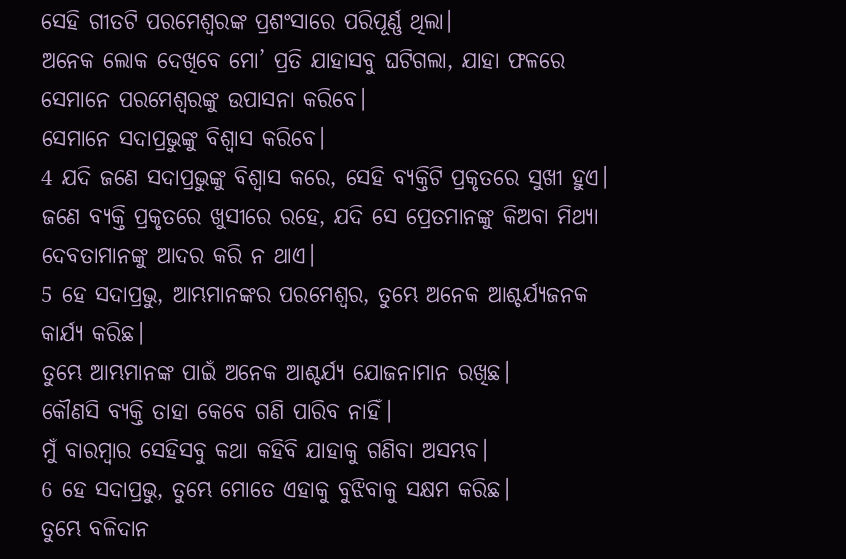ସେହି ଗୀତଟି ପରମେଶ୍ୱରଙ୍କ ପ୍ରଶଂସାରେ ପରିପୂର୍ଣ୍ଣ ଥିଲା।
ଅନେକ ଲୋକ ଦେଖିବେ ମୋ’ ପ୍ରତି ଯାହାସବୁ ଘଟିଗଲା, ଯାହା ଫଳରେ ସେମାନେ ପରମେଶ୍ୱରଙ୍କୁ ଉପାସନା କରିବେ।
ସେମାନେ ସଦାପ୍ରଭୁଙ୍କୁ ବିଶ୍ୱାସ କରିବେ।
4 ଯଦି ଜଣେ ସଦାପ୍ରଭୁଙ୍କୁ ବିଶ୍ୱାସ କରେ, ସେହି ବ୍ୟକ୍ତିଟି ପ୍ରକୃତରେ ସୁଖୀ ହୁଏ।
ଜଣେ ବ୍ୟକ୍ତି ପ୍ରକୃତରେ ଖୁସୀରେ ରହେ, ଯଦି ସେ ପ୍ରେତମାନଙ୍କୁ କିଅବା ମିଥ୍ୟା ଦେବତାମାନଙ୍କୁ ଆଦର କରି ନ ଥାଏ।
5 ହେ ସଦାପ୍ରଭୁ, ଆମ୍ଭମାନଙ୍କର ପରମେଶ୍ୱର, ତୁମ୍ଭେ ଅନେକ ଆଶ୍ଚର୍ଯ୍ୟଜନକ କାର୍ଯ୍ୟ କରିଛ।
ତୁମ୍ଭେ ଆମ୍ଭମାନଙ୍କ ପାଇଁ ଅନେକ ଆଶ୍ଚର୍ଯ୍ୟ ଯୋଜନାମାନ ରଖିଛ।
କୌଣସି ବ୍ୟକ୍ତି ତାହା କେବେ ଗଣି ପାରିବ ନାହିଁ।
ମୁଁ ବାରମ୍ବାର ସେହିସବୁ କଥା କହିବି ଯାହାକୁ ଗଣିବା ଅସମ୍ଭବ।
6 ହେ ସଦାପ୍ରଭୁ, ତୁମ୍ଭେ ମୋତେ ଏହାକୁ ବୁଝିବାକୁ ସକ୍ଷମ କରିଛ।
ତୁମ୍ଭେ ବଳିଦାନ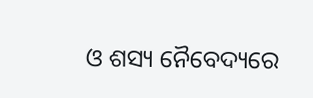ଓ ଶସ୍ୟ ନୈବେଦ୍ୟରେ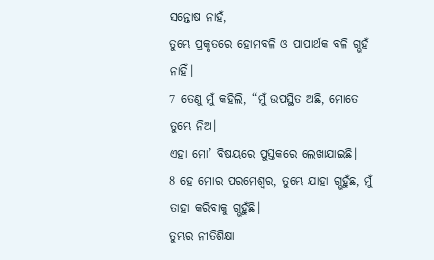ସନ୍ତୋଷ ନାହଁ,
ତୁମ୍ଭେ ପ୍ରକୃତରେ ହୋମବଳି ଓ ପାପାର୍ଥକ ବଳି ଗ୍ଭହଁ ନାହିଁ।
7 ତେଣୁ ମୁଁ କହିଲି, “ମୁଁ ଉପସ୍ଥିତ ଅଛି, ମୋତେ ତୁମ୍ଭେ ନିଅ।
ଏହା ମୋ’ ବିଷୟରେ ପୁସ୍ତକରେ ଲେଖାଯାଇଛି।
8 ହେ ମୋର ପରମେଶ୍ୱର, ତୁମ୍ଭେ ଯାହା ଗ୍ଭହୁଁଛ, ମୁଁ ତାହା କରିବାକୁ ଗ୍ଭହୁଁଛି।
ତୁମ୍ଭର ନୀତିଶିକ୍ଷା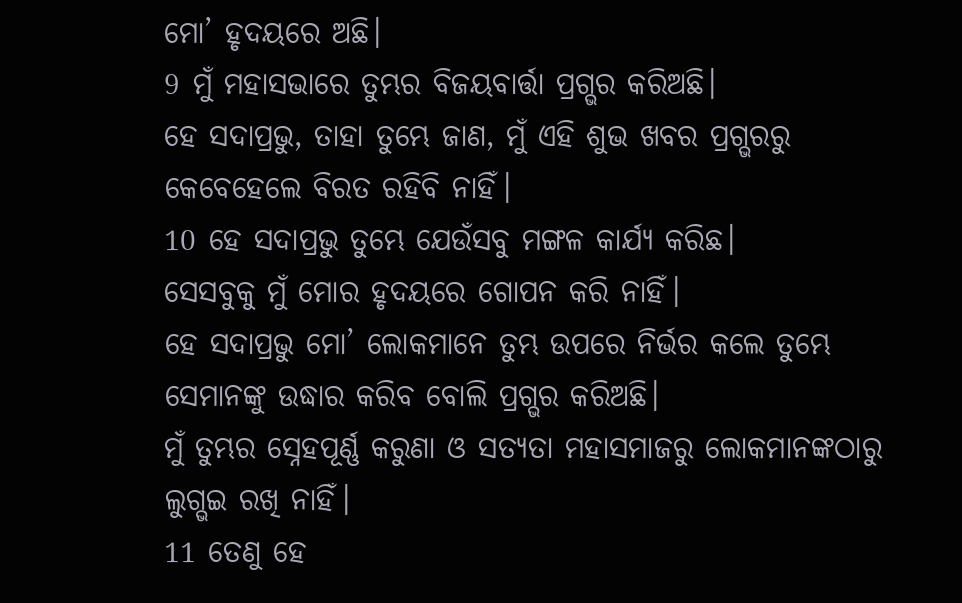ମୋ’ ହୃଦୟରେ ଅଛି।
9 ମୁଁ ମହାସଭାରେ ତୁମ୍ଭର ବିଜୟବାର୍ତ୍ତା ପ୍ରଗ୍ଭର କରିଅଛି।
ହେ ସଦାପ୍ରଭୁ, ତାହା ତୁମ୍ଭେ ଜାଣ, ମୁଁ ଏହି ଶୁଭ ଖବର ପ୍ରଗ୍ଭରରୁ କେବେହେଲେ ବିରତ ରହିବି ନାହିଁ।
10 ହେ ସଦାପ୍ରଭୁ ତୁମ୍ଭେ ଯେଉଁସବୁ ମଙ୍ଗଳ କାର୍ଯ୍ୟ କରିଛ।
ସେସବୁକୁ ମୁଁ ମୋର ହୃଦୟରେ ଗୋପନ କରି ନାହିଁ।
ହେ ସଦାପ୍ରଭୁ ମୋ’ ଲୋକମାନେ ତୁମ୍ଭ ଉପରେ ନିର୍ଭର କଲେ ତୁମ୍ଭେ ସେମାନଙ୍କୁ ଉଦ୍ଧାର କରିବ ବୋଲି ପ୍ରଗ୍ଭର କରିଅଛି।
ମୁଁ ତୁମ୍ଭର ସ୍ନେହପୂର୍ଣ୍ଣ କରୁଣା ଓ ସତ୍ୟତା ମହାସମାଜରୁ ଲୋକମାନଙ୍କଠାରୁ ଲୁଗ୍ଭଇ ରଖି ନାହିଁ।
11 ତେଣୁ ହେ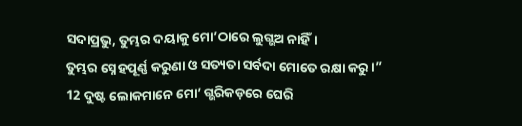ସଦାପ୍ରଭୁ, ତୁମ୍ଭର ଦୟାକୁ ମୋ’ଠାରେ ଲୁଗ୍ଭଅ ନାହିଁ।
ତୁମ୍ଭର ସ୍ନେହପୂର୍ଣ୍ଣ କରୁଣା ଓ ସତ୍ୟତା ସର୍ବଦା ମୋତେ ରକ୍ଷା କରୁ।”
12 ଦୁଷ୍ଟ ଲୋକମାନେ ମୋ’ ଗ୍ଭରିକଡ଼ରେ ଘେରି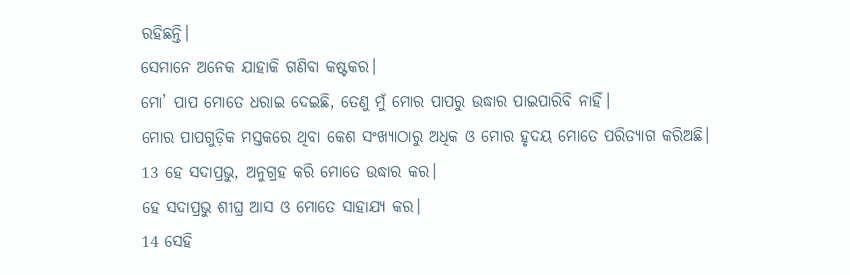ରହିଛନ୍ତି।
ସେମାନେ ଅନେକ ଯାହାକି ଗଣିବା କଷ୍ଟକର।
ମୋ’ ପାପ ମୋତେ ଧରାଇ ଦେଇଛି, ତେଣୁ ମୁଁ ମୋର ପାପରୁ ଉଦ୍ଧାର ପାଇପାରିବି ନାହିଁ।
ମୋର ପାପଗୁଡ଼ିକ ମସ୍ତକରେ ଥିବା କେଶ ସଂଖ୍ୟାଠାରୁ ଅଧିକ ଓ ମୋର ହୃଦୟ ମୋତେ ପରିତ୍ୟାଗ କରିଅଛି।
13 ହେ ସଦାପ୍ରଭୁ, ଅନୁଗ୍ରହ କରି ମୋତେ ଉଦ୍ଧାର କର।
ହେ ସଦାପ୍ରଭୁ ଶୀଘ୍ର ଆସ ଓ ମୋତେ ସାହାଯ୍ୟ କର।
14 ସେହି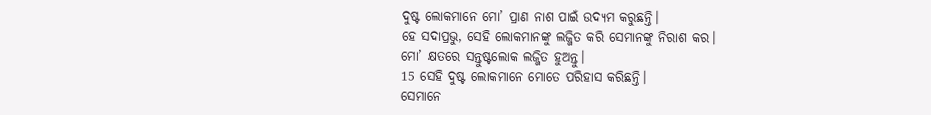ଦୁଷ୍ଟ ଲୋକମାନେ ମୋ’ ପ୍ରାଣ ନାଶ ପାଇଁ ଉଦ୍ୟମ କରୁଛନ୍ତି।
ହେ ସଦାପ୍ରଭୁ, ସେହି ଲୋକମାନଙ୍କୁ ଲଜ୍ଜିତ କରି ସେମାନଙ୍କୁ ନିରାଶ କର।
ମୋ’ କ୍ଷତରେ ସନ୍ତୁଷ୍ଟଲୋକ ଲଜ୍ଜିତ ହୁଅନ୍ତୁ।
15 ସେହି ଦୁଷ୍ଟ ଲୋକମାନେ ମୋତେ ପରିହାସ କରିଛନ୍ତି।
ସେମାନେ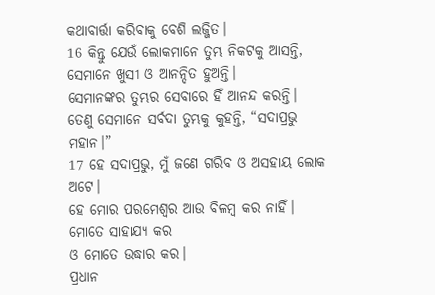କଥାବାର୍ତ୍ତା କରିବାକୁ ବେଶି ଲଜ୍ଜିତ।
16 କିନ୍ତୁ ଯେଉଁ ଲୋକମାନେ ତୁମ୍ଭ ନିକଟକୁ ଆସନ୍ତି, ସେମାନେ ଖୁସୀ ଓ ଆନନ୍ଦିତ ହୁଅନ୍ତି।
ସେମାନଙ୍କର ତୁମ୍ଭର ସେବାରେ ହିଁ ଆନନ୍ଦ କରନ୍ତି।
ତେଣୁ ସେମାନେ ସର୍ବଦା ତୁମ୍ଭକୁ କୁହନ୍ତି, “ସଦାପ୍ରଭୁ ମହାନ।”
17 ହେ ସଦାପ୍ରଭୁ, ମୁଁ ଜଣେ ଗରିବ ଓ ଅସହାୟ ଲୋକ ଅଟେ।
ହେ ମୋର ପରମେଶ୍ୱର ଆଉ ବିଳମ୍ବ କର ନାହିଁ।
ମୋତେ ସାହାଯ୍ୟ କର
ଓ ମୋତେ ଉଦ୍ଧାର କର।
ପ୍ରଧାନ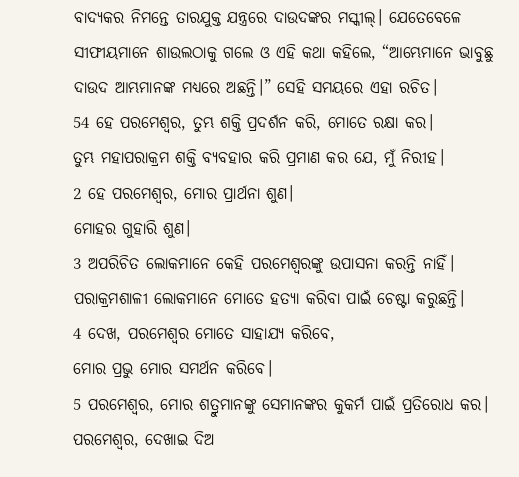ବାଦ୍ୟକର ନିମନ୍ତେ ତାରଯୁକ୍ତ ଯନ୍ତ୍ରରେ ଦାଉଦଙ୍କର ମସ୍କୀଲ୍। ଯେତେବେଳେ ସୀଫୀୟମାନେ ଶାଉଲଠାକୁ ଗଲେ ଓ ଏହି କଥା କହିଲେ, “ଆମ୍ଭେମାନେ ଭାବୁଛୁ ଦାଉଦ ଆମ୍ଭମାନଙ୍କ ମଧ୍ୟରେ ଅଛନ୍ତି।” ସେହି ସମୟରେ ଏହା ରଚିତ।
54 ହେ ପରମେଶ୍ୱର, ତୁମ୍ଭ ଶକ୍ତି ପ୍ରଦର୍ଶନ କରି, ମୋତେ ରକ୍ଷା କର।
ତୁମ୍ଭ ମହାପରାକ୍ରମ ଶକ୍ତି ବ୍ୟବହାର କରି ପ୍ରମାଣ କର ଯେ, ମୁଁ ନିରୀହ।
2 ହେ ପରମେଶ୍ୱର, ମୋର ପ୍ରାର୍ଥନା ଶୁଣ।
ମୋହର ଗୁହାରି ଶୁଣ।
3 ଅପରିଚିତ ଲୋକମାନେ କେହି ପରମେଶ୍ୱରଙ୍କୁ ଉପାସନା କରନ୍ତି ନାହିଁ।
ପରାକ୍ରମଶାଳୀ ଲୋକମାନେ ମୋତେ ହତ୍ୟା କରିବା ପାଇଁ ଚେଷ୍ଟା କରୁଛନ୍ତି।
4 ଦେଖ, ପରମେଶ୍ୱର ମୋତେ ସାହାଯ୍ୟ କରିବେ,
ମୋର ପ୍ରଭୁ ମୋର ସମର୍ଥନ କରିବେ।
5 ପରମେଶ୍ୱର, ମୋର ଶତ୍ରୁମାନଙ୍କୁ ସେମାନଙ୍କର କୁକର୍ମ ପାଇଁ ପ୍ରତିରୋଧ କର।
ପରମେଶ୍ୱର, ଦେଖାଇ ଦିଅ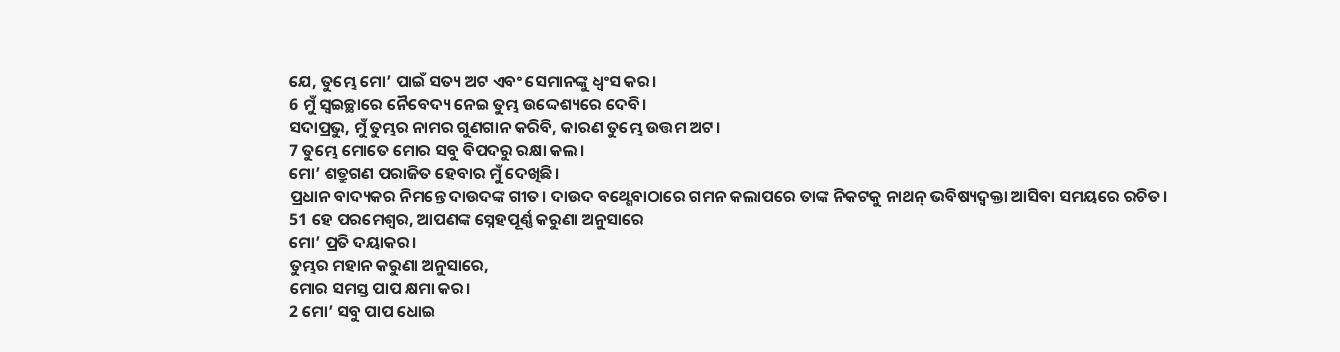ଯେ, ତୁମ୍ଭେ ମୋ’ ପାଇଁ ସତ୍ୟ ଅଟ ଏବଂ ସେମାନଙ୍କୁ ଧ୍ୱଂସ କର।
6 ମୁଁ ସ୍ୱଇଚ୍ଛାରେ ନୈବେଦ୍ୟ ନେଇ ତୁମ୍ଭ ଉଦ୍ଦେଶ୍ୟରେ ଦେବି।
ସଦାପ୍ରଭୁ, ମୁଁ ତୁମ୍ଭର ନାମର ଗୁଣଗାନ କରିବି, କାରଣ ତୁମ୍ଭେ ଉତ୍ତମ ଅଟ।
7 ତୁମ୍ଭେ ମୋତେ ମୋର ସବୁ ବିପଦରୁ ରକ୍ଷା କଲ।
ମୋ’ ଶତ୍ରୁଗଣ ପରାଜିତ ହେବାର ମୁଁ ଦେଖିଛି।
ପ୍ରଧାନ ବାଦ୍ୟକର ନିମନ୍ତେ ଦାଉଦଙ୍କ ଗୀତ। ଦାଉଦ ବଥ୍ଶେବାଠାରେ ଗମନ କଲାପରେ ତାଙ୍କ ନିକଟକୁ ନାଥନ୍ ଭବିଷ୍ୟଦ୍ବକ୍ତା ଆସିବା ସମୟରେ ରଚିତ।
51 ହେ ପରମେଶ୍ୱର, ଆପଣଙ୍କ ସ୍ନେହପୂର୍ଣ୍ଣ କରୁଣା ଅନୁସାରେ
ମୋ’ ପ୍ରତି ଦୟାକର।
ତୁମ୍ଭର ମହାନ କରୁଣା ଅନୁସାରେ,
ମୋର ସମସ୍ତ ପାପ କ୍ଷମା କର।
2 ମୋ’ ସବୁ ପାପ ଧୋଇ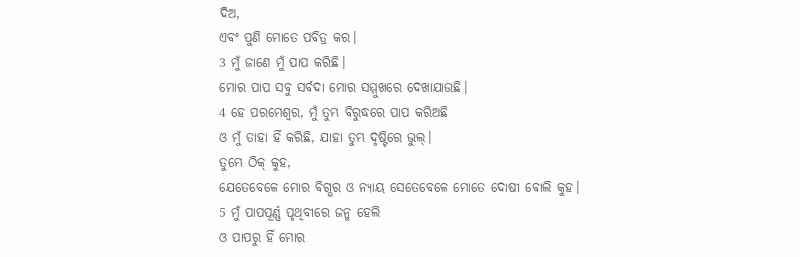ଦିଅ,
ଏବଂ ପୁଣି ମୋତେ ପବିତ୍ର କର।
3 ମୁଁ ଜାଣେ ମୁଁ ପାପ କରିଛି।
ମୋର ପାପ ସବୁ ସର୍ବଦା ମୋର ସମ୍ମୁଖରେ ଦେଖାଯାଉଛି।
4 ହେ ପରମେଶ୍ୱର, ମୁଁ ତୁମ୍ଭ ବିରୁଦ୍ଧରେ ପାପ କରିଅଛି
ଓ ମୁଁ ତାହା ହିଁ କରିଛି, ଯାହା ତୁମ୍ଭ ଦୃଷ୍ଟିରେ ଭୁଲ୍।
ତୁମ୍ଭେ ଠିକ୍ କୁହ,
ଯେତେବେଳେ ମୋର ବିଗ୍ଭର ଓ ନ୍ୟାୟ ସେତେବେଳେ ମୋତେ ଦୋଷୀ ବୋଲି କୁହ।
5 ମୁଁ ପାପପୂର୍ଣ୍ଣ ପୃଥିବୀରେ ଜନ୍ମ ହେଲି
ଓ ପାପରୁ ହିଁ ମୋର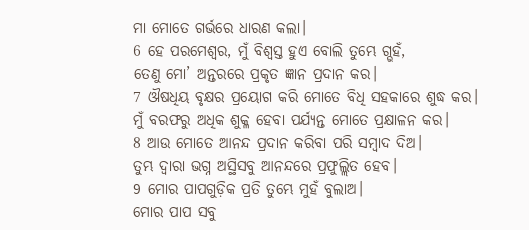ମା ମୋତେ ଗର୍ଭରେ ଧାରଣ କଲା।
6 ହେ ପରମେଶ୍ୱର, ମୁଁ ବିଶ୍ୱସ୍ତ ହୁଏ ବୋଲି ତୁମ୍ଭେ ଗ୍ଭହଁ,
ତେଣୁ ମୋ’ ଅନ୍ତରରେ ପ୍ରକୃତ ଜ୍ଞାନ ପ୍ରଦାନ କର।
7 ଔଷଧିୟ ବୃକ୍ଷର ପ୍ରୟୋଗ କରି ମୋତେ ବିଧି ସହକାରେ ଶୁଦ୍ଧ କର।
ମୁଁ ବରଫରୁ ଅଧିକ ଶୁକ୍ଳ ହେବା ପର୍ଯ୍ୟନ୍ତ ମୋତେ ପ୍ରକ୍ଷାଳନ କର।
8 ଆଉ ମୋତେ ଆନନ୍ଦ ପ୍ରଦାନ କରିବା ପରି ସମ୍ବାଦ ଦିଅ।
ତୁମ୍ଭ ଦ୍ୱାରା ଭଗ୍ନ ଅସ୍ଥିସବୁ ଆନନ୍ଦରେ ପ୍ରଫୁଲ୍ଲିତ ହେବ।
9 ମୋର ପାପଗୁଡ଼ିକ ପ୍ରତି ତୁମ୍ଭେ ମୁହଁ ବୁଲାଅ।
ମୋର ପାପ ସବୁ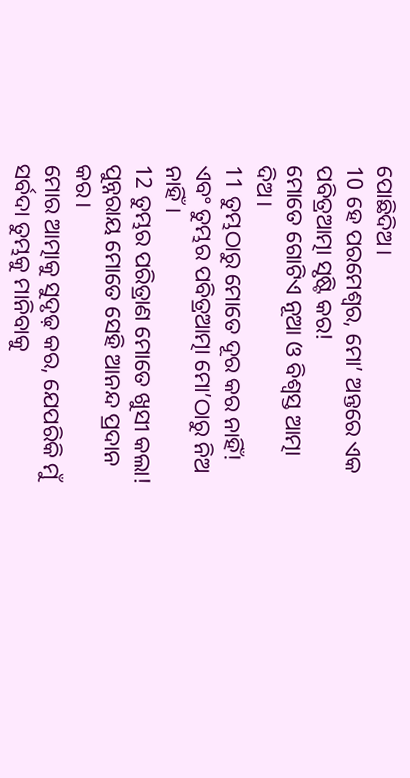ପୋଛିଦିଅ।
10 ହେ ପରମେଶ୍ୱର, ମୋ’ ଅନ୍ତରେ ଏକ ପବିତ୍ରଆତ୍ମା ସୃଷ୍ଟି କର!
ମୋତେ ଗୋଟିଏ ନୂଆ ଓ ବିଶ୍ୱସ୍ତ ଆତ୍ମା ଦିଅ।
11 ତୁମ୍ଭଠାରୁ ମୋତେ ଦୂର କର ନାହିଁ!
ଏବଂ ତୁମ୍ଭର ପବିତ୍ରଆତ୍ମା ମୋ’ଠାରୁ ନିଅ ନାହିଁ।
12 ତୁମ୍ଭର ପରିତ୍ରାଣ ମୋତେ ଖୁସୀ କଲା!
ପୁନ୍ନରାୟ ମୋତେ ସେହି ଆନନ୍ଦ ପ୍ରଦାନ କର।
ମୋର ଆତ୍ମାକୁ ସୁଦୃଢ଼ କର, ଯେପରିକି ମୁଁ ସର୍ବଦା ତୁମ୍ଭକୁ ମାନିବାକୁ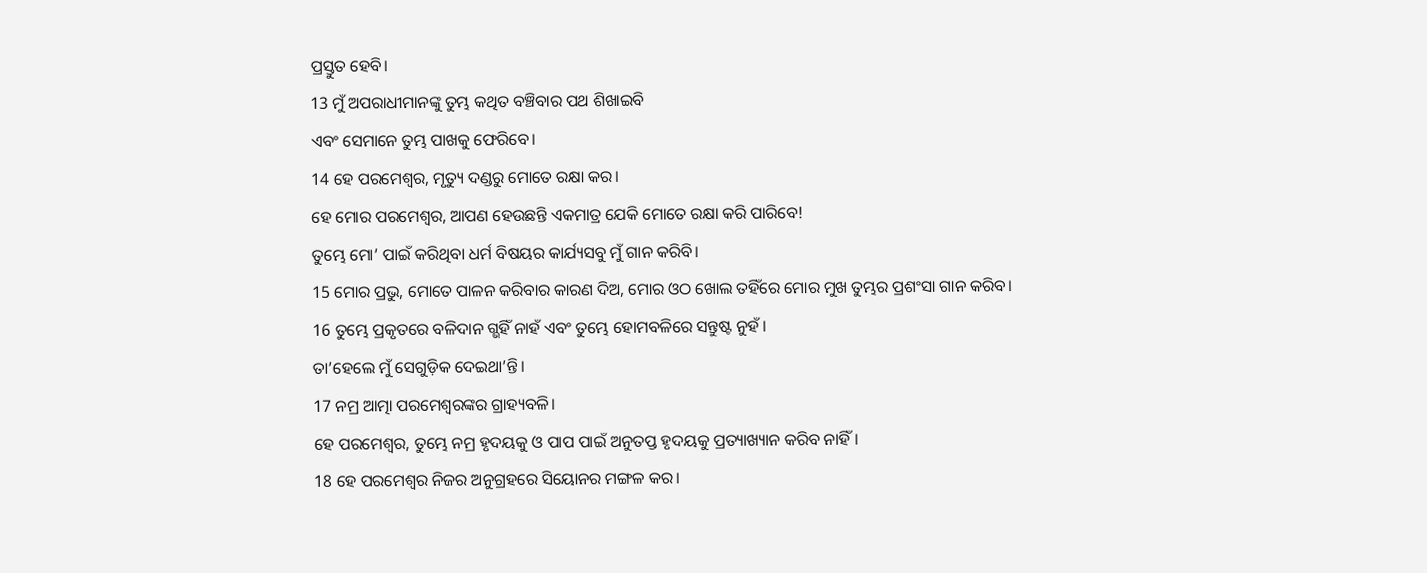ପ୍ରସ୍ତୁତ ହେବି।
13 ମୁଁ ଅପରାଧୀମାନଙ୍କୁ ତୁମ୍ଭ କଥିତ ବଞ୍ଚିବାର ପଥ ଶିଖାଇବି
ଏବଂ ସେମାନେ ତୁମ୍ଭ ପାଖକୁ ଫେରିବେ।
14 ହେ ପରମେଶ୍ୱର, ମୃତ୍ୟୁ ଦଣ୍ଡରୁ ମୋତେ ରକ୍ଷା କର।
ହେ ମୋର ପରମେଶ୍ୱର, ଆପଣ ହେଉଛନ୍ତି ଏକମାତ୍ର ଯେକି ମୋତେ ରକ୍ଷା କରି ପାରିବେ!
ତୁମ୍ଭେ ମୋ’ ପାଇଁ କରିଥିବା ଧର୍ମ ବିଷୟର କାର୍ଯ୍ୟସବୁ ମୁଁ ଗାନ କରିବି।
15 ମୋର ପ୍ରଭୁ, ମୋତେ ପାଳନ କରିବାର କାରଣ ଦିଅ, ମୋର ଓଠ ଖୋଲ ତହିଁରେ ମୋର ମୁଖ ତୁମ୍ଭର ପ୍ରଶଂସା ଗାନ କରିବ।
16 ତୁମ୍ଭେ ପ୍ରକୃତରେ ବଳିଦାନ ଗ୍ଭହିଁ ନାହଁ ଏବଂ ତୁମ୍ଭେ ହୋମବଳିରେ ସନ୍ତୁଷ୍ଟ ନୁହଁ।
ତା’ହେଲେ ମୁଁ ସେଗୁଡ଼ିକ ଦେଇଥା’ନ୍ତି।
17 ନମ୍ର ଆତ୍ମା ପରମେଶ୍ୱରଙ୍କର ଗ୍ରାହ୍ୟବଳି।
ହେ ପରମେଶ୍ୱର, ତୁମ୍ଭେ ନମ୍ର ହୃଦୟକୁ ଓ ପାପ ପାଇଁ ଅନୁତପ୍ତ ହୃଦୟକୁ ପ୍ରତ୍ୟାଖ୍ୟାନ କରିବ ନାହିଁ।
18 ହେ ପରମେଶ୍ୱର ନିଜର ଅନୁଗ୍ରହରେ ସିୟୋନର ମଙ୍ଗଳ କର।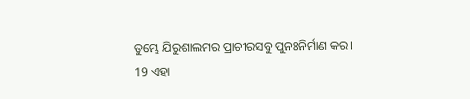ତୁମ୍ଭେ ଯିରୁଶାଲମର ପ୍ରାଚୀରସବୁ ପୁନଃନିର୍ମାଣ କର।
19 ଏହା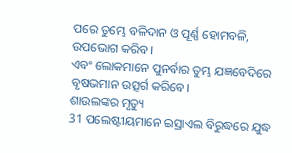ପରେ ତୁମ୍ଭେ ବଳିଦାନ ଓ ପୂର୍ଣ୍ଣ ହୋମବଳି, ଉପଭୋଗ କରିବ।
ଏବଂ ଲୋକମାନେ ପୁନର୍ବାର ତୁମ୍ଭ ଯଜ୍ଞବେଦିରେ ବୃଷଭମାନ ଉତ୍ସର୍ଗ କରିବେ।
ଶାଉଲଙ୍କର ମୃତ୍ୟୁ
31 ପଲେଷ୍ଟୀୟମାନେ ଇସ୍ରାଏଲ ବିରୁଦ୍ଧରେ ଯୁଦ୍ଧ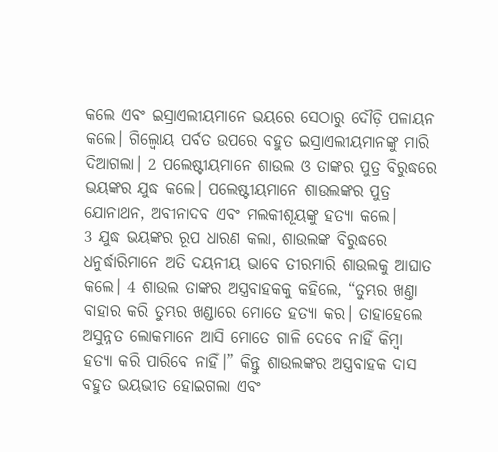କଲେ ଏବଂ ଇସ୍ରାଏଲୀୟମାନେ ଭୟରେ ସେଠାରୁ ଦୌଡ଼ି ପଳାୟନ କଲେ। ଗିଲ୍ବୋୟ ପର୍ବତ ଉପରେ ବହୁତ ଇସ୍ରାଏଲୀୟମାନଙ୍କୁ ମାରି ଦିଆଗଲା। 2 ପଲେଷ୍ଟୀୟମାନେ ଶାଉଲ ଓ ତାଙ୍କର ପୁତ୍ର ବିରୁଦ୍ଧରେ ଭୟଙ୍କର ଯୁଦ୍ଧ କଲେ। ପଲେଷ୍ଟୀୟମାନେ ଶାଉଲଙ୍କର ପୁତ୍ର ଯୋନାଥନ, ଅବୀନାଦବ ଏବଂ ମଲକୀଶୂୟଙ୍କୁ ହତ୍ୟା କଲେ।
3 ଯୁଦ୍ଧ ଭୟଙ୍କର ରୂପ ଧାରଣ କଲା, ଶାଉଲଙ୍କ ବିରୁଦ୍ଧରେ ଧନୁର୍ଦ୍ଧାରିମାନେ ଅତି ଦୟନୀୟ ଭାବେ ତୀରମାରି ଶାଉଲକୁ ଆଘାତ କଲେ। 4 ଶାଉଲ ତାଙ୍କର ଅସ୍ତ୍ରବାହକକୁ କହିଲେ, “ତୁମ୍ଭର ଖଣ୍ତା ବାହାର କରି ତୁମ୍ଭର ଖଣ୍ଡାରେ ମୋତେ ହତ୍ୟା କର। ତାହାହେଲେ ଅସୁନ୍ନତ ଲୋକମାନେ ଆସି ମୋତେ ଗାଳି ଦେବେ ନାହିଁ କିମ୍ବା ହତ୍ୟା କରି ପାରିବେ ନାହିଁ।” କିନ୍ତୁ ଶାଉଲଙ୍କର ଅସ୍ତ୍ରବାହକ ଦାସ ବହୁତ ଭୟଭୀତ ହୋଇଗଲା ଏବଂ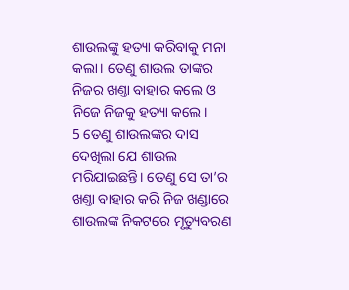ଶାଉଲଙ୍କୁ ହତ୍ୟା କରିବାକୁ ମନା କଲା। ତେଣୁ ଶାଉଲ ତାଙ୍କର ନିଜର ଖଣ୍ତା ବାହାର କଲେ ଓ ନିଜେ ନିଜକୁ ହତ୍ୟା କଲେ।
5 ତେଣୁ ଶାଉଲଙ୍କର ଦାସ ଦେଖିଲା ଯେ ଶାଉଲ ମରିଯାଇଛନ୍ତି। ତେଣୁ ସେ ତା’ର ଖଣ୍ତା ବାହାର କରି ନିଜ ଖଣ୍ଡାରେ ଶାଉଲଙ୍କ ନିକଟରେ ମୃତ୍ୟୁବରଣ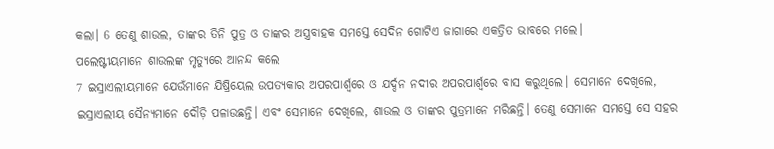କଲା। 6 ତେଣୁ ଶାଉଲ, ତାଙ୍କର ତିନି ପୁତ୍ର ଓ ତାଙ୍କର ଅସ୍ତ୍ରବାହକ ସମସ୍ତେ ସେଦିନ ଗୋଟିଏ ଜାଗାରେ ଏକତ୍ରିତ ଭାବରେ ମଲେ।
ପଲେଷ୍ଟୀୟମାନେ ଶାଉଲଙ୍କ ମୃତ୍ୟୁରେ ଆନନ୍ଦ କଲେ
7 ଇସ୍ରାଏଲୀୟମାନେ ଯେଉଁମାନେ ଯିଷ୍ରିୟେଲ ଉପତ୍ୟକାର ଅପରପାର୍ଶ୍ୱରେ ଓ ଯର୍ଦ୍ଦନ ନଦୀର ଅପରପାର୍ଶ୍ୱରେ ବାସ କରୁଥିଲେ। ସେମାନେ ଦେଖିଲେ, ଇସ୍ରାଏଲୀୟ ସୈନ୍ୟମାନେ ଦୌଡ଼ି ପଳାଉଛନ୍ତି। ଏବଂ ସେମାନେ ଦେଖିଲେ, ଶାଉଲ ଓ ତାଙ୍କର ପୁତ୍ରମାନେ ମରିଛନ୍ତି। ତେଣୁ ସେମାନେ ସମସ୍ତେ ସେ ସହର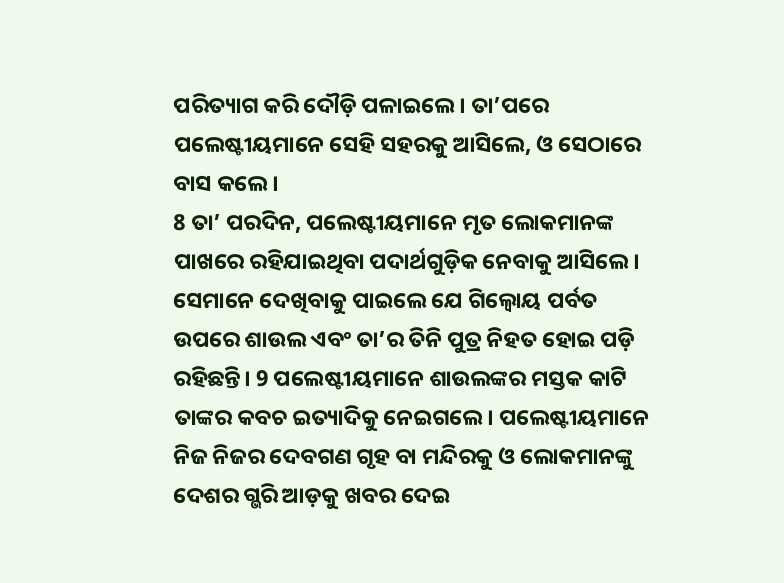ପରିତ୍ୟାଗ କରି ଦୌଡ଼ି ପଳାଇଲେ। ତା’ପରେ ପଲେଷ୍ଟୀୟମାନେ ସେହି ସହରକୁ ଆସିଲେ, ଓ ସେଠାରେ ବାସ କଲେ।
8 ତା’ ପରଦିନ, ପଲେଷ୍ଟୀୟମାନେ ମୃତ ଲୋକମାନଙ୍କ ପାଖରେ ରହିଯାଇଥିବା ପଦାର୍ଥଗୁଡ଼ିକ ନେବାକୁ ଆସିଲେ। ସେମାନେ ଦେଖିବାକୁ ପାଇଲେ ଯେ ଗିଲ୍ବୋୟ ପର୍ବତ ଉପରେ ଶାଉଲ ଏବଂ ତା’ର ତିନି ପୁତ୍ର ନିହତ ହୋଇ ପଡ଼ି ରହିଛନ୍ତି। 9 ପଲେଷ୍ଟୀୟମାନେ ଶାଉଲଙ୍କର ମସ୍ତକ କାଟି ତାଙ୍କର କବଚ ଇତ୍ୟାଦିକୁ ନେଇଗଲେ। ପଲେଷ୍ଟୀୟମାନେ ନିଜ ନିଜର ଦେବଗଣ ଗୃହ ବା ମନ୍ଦିରକୁ ଓ ଲୋକମାନଙ୍କୁ ଦେଶର ଗ୍ଭରି ଆଡ଼କୁ ଖବର ଦେଇ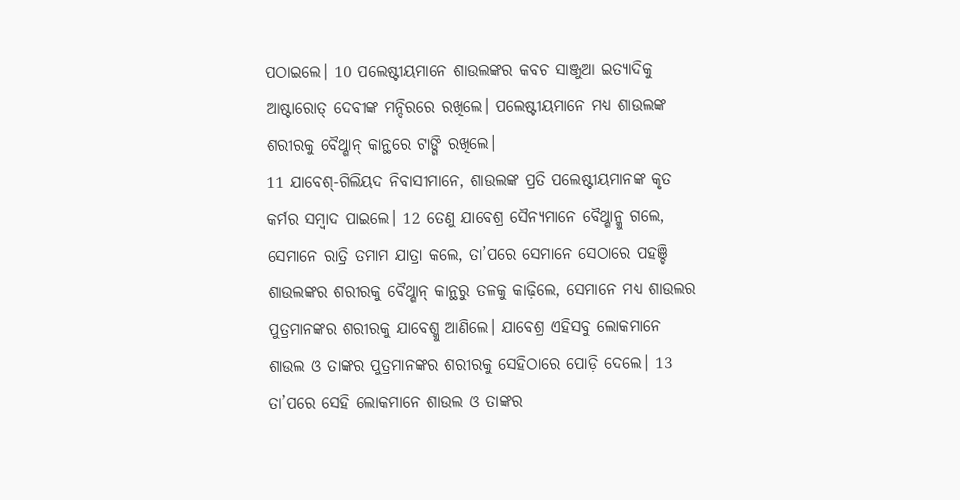ପଠାଇଲେ। 10 ପଲେଷ୍ଟୀୟମାନେ ଶାଉଲଙ୍କର କବଚ ସାଞ୍ଜୁଆ ଇତ୍ୟାଦିକୁ ଆଷ୍ଟାରୋତ୍ ଦେବୀଙ୍କ ମନ୍ଦିରରେ ରଖିଲେ। ପଲେଷ୍ଟୀୟମାନେ ମଧ୍ୟ ଶାଉଲଙ୍କ ଶରୀରକୁ ବୈଥ୍ଶାନ୍ କାନ୍ଥରେ ଟାଙ୍ଗି ରଖିଲେ।
11 ଯାବେଶ୍-ଗିଲିୟଦ ନିବାସୀମାନେ, ଶାଉଲଙ୍କ ପ୍ରତି ପଲେଷ୍ଟୀୟମାନଙ୍କ କୃତ କର୍ମର ସମ୍ବାଦ ପାଇଲେ। 12 ତେଣୁ ଯାବେଶ୍ର ସୈନ୍ୟମାନେ ବୈଥ୍ଶାନ୍କୁ ଗଲେ, ସେମାନେ ରାତ୍ରି ତମାମ ଯାତ୍ରା କଲେ, ତା’ପରେ ସେମାନେ ସେଠାରେ ପହଞ୍ଚି ଶାଉଲଙ୍କର ଶରୀରକୁ ବୈଥ୍ଶାନ୍ କାନ୍ଥରୁ ତଳକୁ କାଢ଼ିଲେ, ସେମାନେ ମଧ୍ୟ ଶାଉଲର ପୁତ୍ରମାନଙ୍କର ଶରୀରକୁ ଯାବେଶ୍କୁ ଆଣିଲେ। ଯାବେଶ୍ର ଏହିସବୁ ଲୋକମାନେ ଶାଉଲ ଓ ତାଙ୍କର ପୁତ୍ରମାନଙ୍କର ଶରୀରକୁ ସେହିଠାରେ ପୋଡ଼ି ଦେଲେ। 13 ତା’ପରେ ସେହି ଲୋକମାନେ ଶାଉଲ ଓ ତାଙ୍କର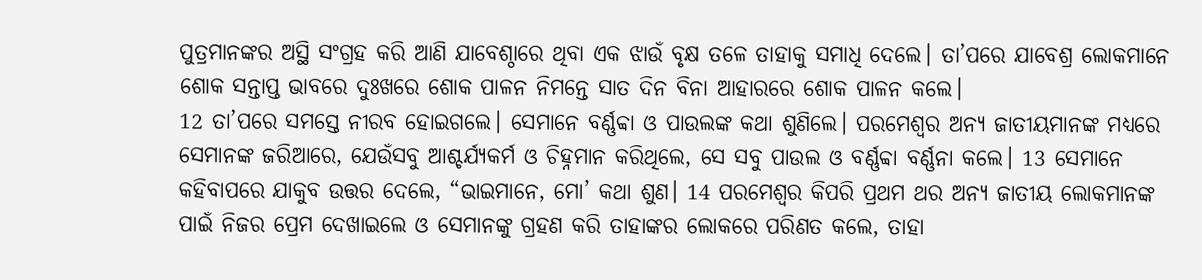ପୁତ୍ରମାନଙ୍କର ଅସ୍ଥି ସଂଗ୍ରହ କରି ଆଣି ଯାବେଶ୍ଠାରେ ଥିବା ଏକ ଝାଉଁ ବୃକ୍ଷ ତଳେ ତାହାକୁ ସମାଧି ଦେଲେ। ତା’ପରେ ଯାବେଶ୍ର ଲୋକମାନେ ଶୋକ ସନ୍ତାପ୍ତ ଭାବରେ ଦୁଃଖରେ ଶୋକ ପାଳନ ନିମନ୍ତେ ସାତ ଦିନ ବିନା ଆହାରରେ ଶୋକ ପାଳନ କଲେ।
12 ତା’ପରେ ସମସ୍ତେ ନୀରବ ହୋଇଗଲେ। ସେମାନେ ବର୍ଣ୍ଣବ୍ବା ଓ ପାଉଲଙ୍କ କଥା ଶୁଣିଲେ। ପରମେଶ୍ୱର ଅନ୍ୟ ଜାତୀୟମାନଙ୍କ ମଧ୍ୟରେ ସେମାନଙ୍କ ଜରିଆରେ, ଯେଉଁସବୁ ଆଶ୍ଚର୍ଯ୍ୟକର୍ମ ଓ ଚିହ୍ନମାନ କରିଥିଲେ, ସେ ସବୁ ପାଉଲ ଓ ବର୍ଣ୍ଣବ୍ବା ବର୍ଣ୍ଣନା କଲେ। 13 ସେମାନେ କହିବାପରେ ଯାକୁବ ଉତ୍ତର ଦେଲେ, “ଭାଇମାନେ, ମୋ’ କଥା ଶୁଣ। 14 ପରମେଶ୍ୱର କିପରି ପ୍ରଥମ ଥର ଅନ୍ୟ ଜାତୀୟ ଲୋକମାନଙ୍କ ପାଇଁ ନିଜର ପ୍ରେମ ଦେଖାଇଲେ ଓ ସେମାନଙ୍କୁ ଗ୍ରହଣ କରି ତାହାଙ୍କର ଲୋକରେ ପରିଣତ କଲେ, ତାହା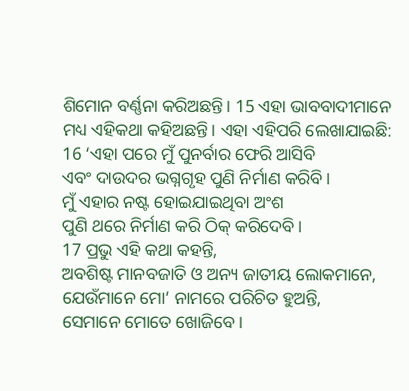ଶିମୋନ ବର୍ଣ୍ଣନା କରିଅଛନ୍ତି। 15 ଏହା ଭାବବାଦୀମାନେ ମଧ୍ୟ ଏହିକଥା କହିଅଛନ୍ତି। ଏହା ଏହିପରି ଲେଖାଯାଇଛି:
16 ‘ଏହା ପରେ ମୁଁ ପୁନର୍ବାର ଫେରି ଆସିବି
ଏବଂ ଦାଉଦର ଭଗ୍ନଗୃହ ପୁଣି ନିର୍ମାଣ କରିବି।
ମୁଁ ଏହାର ନଷ୍ଟ ହୋଇଯାଇଥିବା ଅଂଶ
ପୁଣି ଥରେ ନିର୍ମାଣ କରି ଠିକ୍ କରିଦେବି।
17 ପ୍ରଭୁ ଏହି କଥା କହନ୍ତି,
ଅବଶିଷ୍ଟ ମାନବଜାତି ଓ ଅନ୍ୟ ଜାତୀୟ ଲୋକମାନେ,
ଯେଉଁମାନେ ମୋ’ ନାମରେ ପରିଚିତ ହୁଅନ୍ତି,
ସେମାନେ ମୋତେ ଖୋଜିବେ।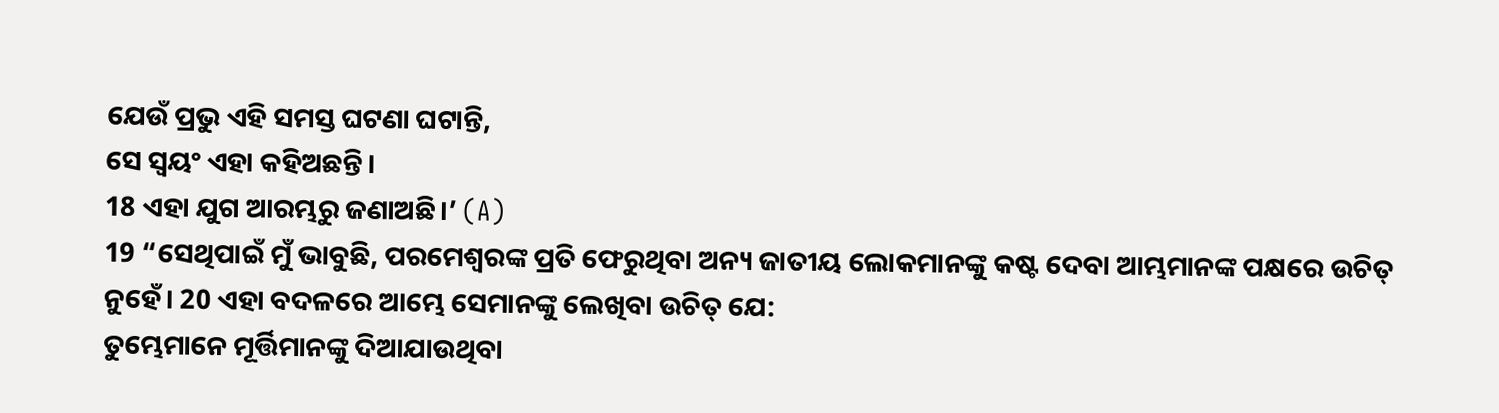ଯେଉଁ ପ୍ରଭୁ ଏହି ସମସ୍ତ ଘଟଣା ଘଟାନ୍ତି,
ସେ ସ୍ୱୟଂ ଏହା କହିଅଛନ୍ତି।
18 ଏହା ଯୁଗ ଆରମ୍ଭରୁ ଜଣାଅଛି।’ (A)
19 “ସେଥିପାଇଁ ମୁଁ ଭାବୁଛି, ପରମେଶ୍ୱରଙ୍କ ପ୍ରତି ଫେରୁଥିବା ଅନ୍ୟ ଜାତୀୟ ଲୋକମାନଙ୍କୁ କଷ୍ଟ ଦେବା ଆମ୍ଭମାନଙ୍କ ପକ୍ଷରେ ଉଚିତ୍ ନୁହେଁ। 20 ଏହା ବଦଳରେ ଆମ୍ଭେ ସେମାନଙ୍କୁ ଲେଖିବା ଉଚିତ୍ ଯେ:
ତୁମ୍ଭେମାନେ ମୂର୍ତ୍ତିମାନଙ୍କୁ ଦିଆଯାଉଥିବା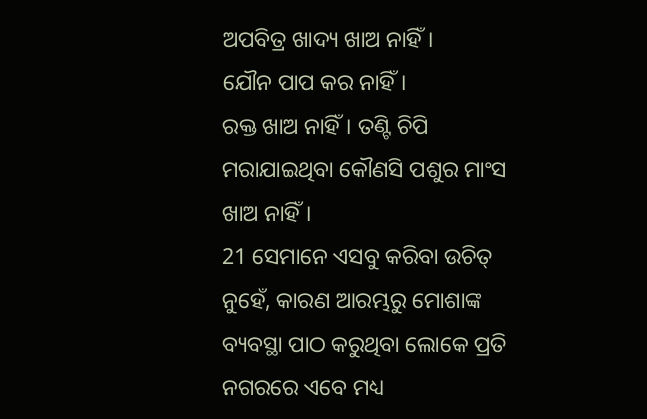ଅପବିତ୍ର ଖାଦ୍ୟ ଖାଅ ନାହିଁ।
ଯୌନ ପାପ କର ନାହିଁ।
ରକ୍ତ ଖାଅ ନାହିଁ। ତଣ୍ଟି ଚିପି ମରାଯାଇଥିବା କୌଣସି ପଶୁର ମାଂସ ଖାଅ ନାହିଁ।
21 ସେମାନେ ଏସବୁ କରିବା ଉଚିତ୍ ନୁହେଁ, କାରଣ ଆରମ୍ଭରୁ ମୋଶାଙ୍କ ବ୍ୟବସ୍ଥା ପାଠ କରୁଥିବା ଲୋକେ ପ୍ରତି ନଗରରେ ଏବେ ମଧ୍ୟ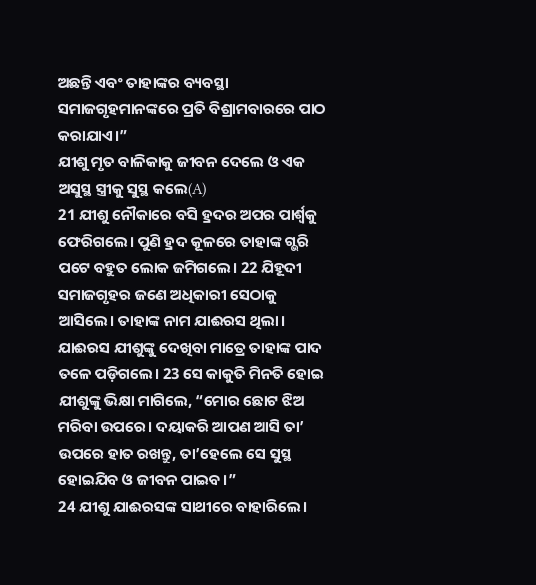ଅଛନ୍ତି ଏବଂ ତାହାଙ୍କର ବ୍ୟବସ୍ଥା ସମାଜଗୃହମାନଙ୍କରେ ପ୍ରତି ବିଶ୍ରାମବାରରେ ପାଠ କରାଯାଏ।”
ଯୀଶୁ ମୃତ ବାଳିକାକୁ ଜୀବନ ଦେଲେ ଓ ଏକ ଅସୁସ୍ଥ ସ୍ତ୍ରୀକୁ ସୁସ୍ଥ କଲେ(A)
21 ଯୀଶୁ ନୌକାରେ ବସି ହ୍ରଦର ଅପର ପାର୍ଶ୍ୱକୁ ଫେରିଗଲେ। ପୁଣି ହ୍ରଦ କୂଳରେ ତାହାଙ୍କ ଗ୍ଭରି ପଟେ ବହୁତ ଲୋକ ଜମିଗଲେ। 22 ଯିହୂଦୀ ସମାଜଗୃହର ଜଣେ ଅଧିକାରୀ ସେଠାକୁ ଆସିଲେ। ତାହାଙ୍କ ନାମ ଯାଈରସ ଥିଲା। ଯାଈରସ ଯୀଶୁଙ୍କୁ ଦେଖିବା ମାତ୍ରେ ତାହାଙ୍କ ପାଦ ତଳେ ପଡ଼ିଗଲେ। 23 ସେ କାକୁତି ମିନତି ହୋଇ ଯୀଶୁଙ୍କୁ ଭିକ୍ଷା ମାଗିଲେ, “ମୋର ଛୋଟ ଝିଅ ମରିବା ଉପରେ। ଦୟାକରି ଆପଣ ଆସି ତା’ ଉପରେ ହାତ ରଖନ୍ତୁ, ତା’ହେଲେ ସେ ସୁସ୍ଥ ହୋଇଯିବ ଓ ଜୀବନ ପାଇବ।”
24 ଯୀଶୁ ଯାଈରସଙ୍କ ସାଥୀରେ ବାହାରିଲେ।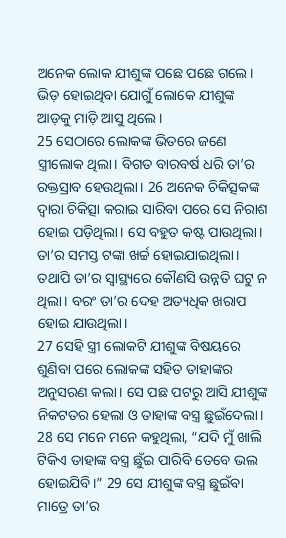ଅନେକ ଲୋକ ଯୀଶୁଙ୍କ ପଛେ ପଛେ ଗଲେ। ଭିଡ଼ ହୋଇଥିବା ଯୋଗୁଁ ଲୋକେ ଯୀଶୁଙ୍କ ଆଡ଼କୁ ମାଡ଼ି ଆସୁ ଥିଲେ।
25 ସେଠାରେ ଲୋକଙ୍କ ଭିତରେ ଜଣେ ସ୍ତ୍ରୀଲୋକ ଥିଲା। ବିଗତ ବାରବର୍ଷ ଧରି ତା’ର ରକ୍ତସ୍ରାବ ହେଉଥିଲା। 26 ଅନେକ ଚିକିତ୍ସକଙ୍କ ଦ୍ୱାରା ଚିକିତ୍ସା କରାଇ ସାରିବା ପରେ ସେ ନିରାଶ ହୋଇ ପଡ଼ିଥିଲା। ସେ ବହୁତ କଷ୍ଟ ପାଉଥିଲା। ତା’ର ସମସ୍ତ ଟଙ୍କା ଖର୍ଚ୍ଚ ହୋଇଯାଇଥିଲା। ତଥାପି ତା’ର ସ୍ୱାସ୍ଥ୍ୟରେ କୌଣସି ଉନ୍ନତି ଘଟୁ ନ ଥିଲା। ବରଂ ତା’ର ଦେହ ଅତ୍ୟଧିକ ଖରାପ ହୋଇ ଯାଉଥିଲା।
27 ସେହି ସ୍ତ୍ରୀ ଲୋକଟି ଯୀଶୁଙ୍କ ବିଷୟରେ ଶୁଣିବା ପରେ ଲୋକଙ୍କ ସହିତ ତାହାଙ୍କର ଅନୁସରଣ କଲା। ସେ ପଛ ପଟରୁ ଆସି ଯୀଶୁଙ୍କ ନିକଟତର ହେଲା ଓ ତାହାଙ୍କ ବସ୍ତ୍ର ଛୁଇଁଦେଲା। 28 ସେ ମନେ ମନେ କହୁଥିଲା, “ଯଦି ମୁଁ ଖାଲି ଟିକିଏ ତାହାଙ୍କ ବସ୍ତ୍ର ଛୁଁଇ ପାରିବି ତେବେ ଭଲ ହୋଇଯିବି।” 29 ସେ ଯୀଶୁଙ୍କ ବସ୍ତ୍ର ଛୁଇଁବା ମାତ୍ରେ ତା’ର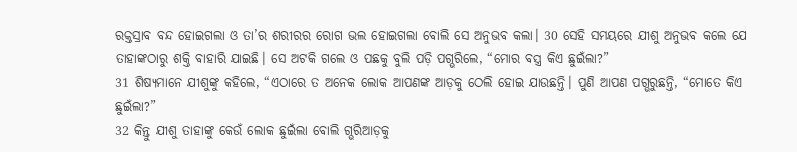ରକ୍ତସ୍ରାବ ବନ୍ଦ ହୋଇଗଲା ଓ ତା’ର ଶରୀରର ରୋଗ ଭଲ ହୋଇଗଲା ବୋଲି ସେ ଅନୁଭବ କଲା। 30 ସେହି ସମୟରେ ଯୀଶୁ ଅନୁଭବ କଲେ ଯେ ତାହାଙ୍କଠାରୁ ଶକ୍ତି ବାହାରି ଯାଇଛି। ସେ ଅଟକି ଗଲେ ଓ ପଛକୁ ବୁଲି ପଡ଼ି ପଗ୍ଭରିଲେ, “ମୋର ବସ୍ତ୍ର କିଏ ଛୁଇଁଲା?”
31 ଶିଷ୍ୟମାନେ ଯୀଶୁଙ୍କୁ କହିଲେ, “ଏଠାରେ ତ ଅନେକ ଲୋକ ଆପଣଙ୍କ ଆଡ଼କୁ ଠେଲି ହୋଇ ଯାଉଛନ୍ତି। ପୁଣି ଆପଣ ପଗ୍ଭରୁଛନ୍ତି, “ମୋତେ କିଏ ଛୁଇଁଲା?”
32 କିନ୍ତୁ ଯୀଶୁ ତାହାଙ୍କୁ କେଉଁ ଲୋକ ଛୁଇଁଲା ବୋଲି ଗ୍ଭରିଆଡ଼କୁ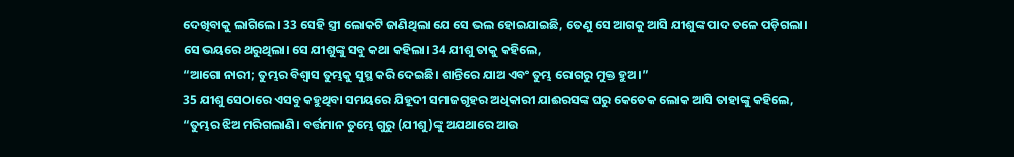ଦେଖିବାକୁ ଲାଗିଲେ। 33 ସେହି ସ୍ତ୍ରୀ ଲୋକଟି ଜାଣିଥିଲା ଯେ ସେ ଭଲ ହୋଇଯାଇଛି, ତେଣୁ ସେ ଆଗକୁ ଆସି ଯୀଶୁଙ୍କ ପାଦ ତଳେ ପଡ଼ିଗଲା। ସେ ଭୟରେ ଥରୁଥିଲା। ସେ ଯୀଶୁଙ୍କୁ ସବୁ କଥା କହିଲା। 34 ଯୀଶୁ ତାକୁ କହିଲେ,
“ଆଗୋ ନାରୀ; ତୁମ୍ଭର ବିଶ୍ୱାସ ତୁମ୍ଭକୁ ସୁସ୍ଥ କରି ଦେଇଛି। ଶାନ୍ତିରେ ଯାଅ ଏବଂ ତୁମ୍ଭ ରୋଗରୁ ମୁକ୍ତ ହୁଅ।”
35 ଯୀଶୁ ସେଠାରେ ଏସବୁ କହୁଥିବା ସମୟରେ ଯିହୂଦୀ ସମାଜଗୃହର ଅଧିକାରୀ ଯାଈରସଙ୍କ ଘରୁ କେତେକ ଲୋକ ଆସି ତାହାଙ୍କୁ କହିଲେ, “ତୁମ୍ଭର ଝିଅ ମରିଗଲାଣି। ବର୍ତ୍ତମାନ ତୁମ୍ଭେ ଗୁରୁ (ଯୀଶୁ)ଙ୍କୁ ଅଯଥାରେ ଆଉ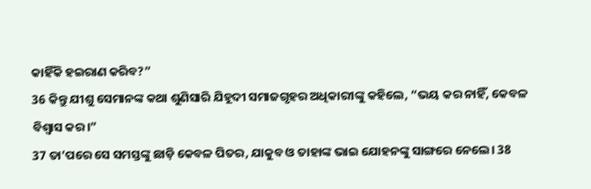କାହିଁକି ହଇରାଣ କରିବ?”
36 କିନ୍ତୁ ଯୀଶୁ ସେମାନଙ୍କ କଥା ଶୁଣିସାରି ଯିହୂଦୀ ସମାଜଗୃହର ଅଧିକାରୀଙ୍କୁ କହିଲେ, “ଭୟ କର ନାହିଁ, କେବଳ ବିଶ୍ୱାସ କର।”
37 ତା’ପରେ ସେ ସମସ୍ତଙ୍କୁ ଛାଡ଼ି କେବଳ ପିତର, ଯାକୁବ ଓ ତାହାଙ୍କ ଭାଇ ଯୋହନଙ୍କୁ ସାଙ୍ଗରେ ନେଲେ। 38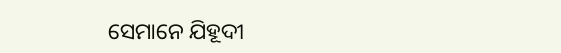ସେମାନେ ଯିହୂଦୀ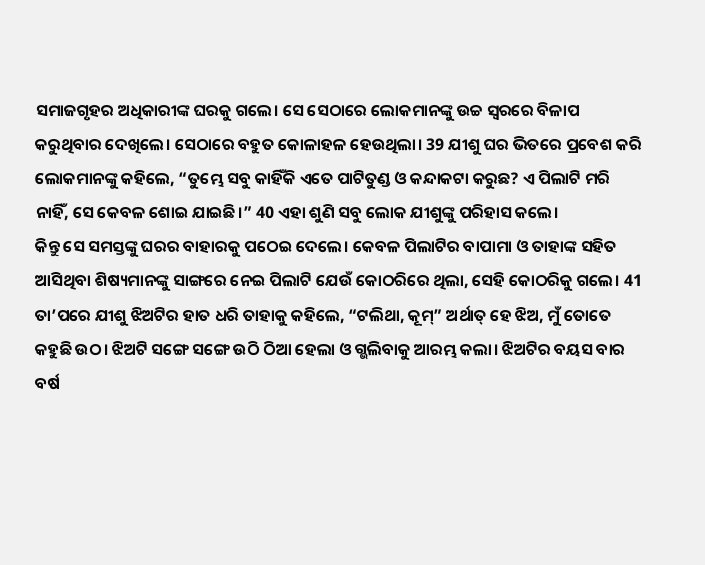ସମାଜଗୃହର ଅଧିକାରୀଙ୍କ ଘରକୁ ଗଲେ। ସେ ସେଠାରେ ଲୋକମାନଙ୍କୁ ଉଚ୍ଚ ସ୍ୱରରେ ବିଳାପ କରୁଥିବାର ଦେଖିଲେ। ସେଠାରେ ବହୁତ କୋଳାହଳ ହେଉଥିଲା। 39 ଯୀଶୁ ଘର ଭିତରେ ପ୍ରବେଶ କରି ଲୋକମାନଙ୍କୁ କହିଲେ, “ତୁମ୍ଭେ ସବୁ କାହିଁକି ଏତେ ପାଟିତୁଣ୍ଡ ଓ କନ୍ଦାକଟା କରୁଛ? ଏ ପିଲାଟି ମରି ନାହିଁ, ସେ କେବଳ ଶୋଇ ଯାଇଛି।” 40 ଏହା ଶୁଣି ସବୁ ଲୋକ ଯୀଶୁଙ୍କୁ ପରିହାସ କଲେ।
କିନ୍ତୁ ସେ ସମସ୍ତଙ୍କୁ ଘରର ବାହାରକୁ ପଠେଇ ଦେଲେ। କେବଳ ପିଲାଟିର ବାପାମା ଓ ତାହାଙ୍କ ସହିତ ଆସିଥିବା ଶିଷ୍ୟମାନଙ୍କୁ ସାଙ୍ଗରେ ନେଇ ପିଲାଟି ଯେଉଁ କୋଠରିରେ ଥିଲା, ସେହି କୋଠରିକୁ ଗଲେ। 41 ତା’ପରେ ଯୀଶୁ ଝିଅଟିର ହାତ ଧରି ତାହାକୁ କହିଲେ, “ଟଲିଥା, କୂମ୍” ଅର୍ଥାତ୍ ହେ ଝିଅ, ମୁଁ ତୋତେ କହୁଛି ଉଠ। ଝିଅଟି ସଙ୍ଗେ ସଙ୍ଗେ ଉଠି ଠିଆ ହେଲା ଓ ଗ୍ଭଲିବାକୁ ଆରମ୍ଭ କଲା। ଝିଅଟିର ବୟସ ବାର ବର୍ଷ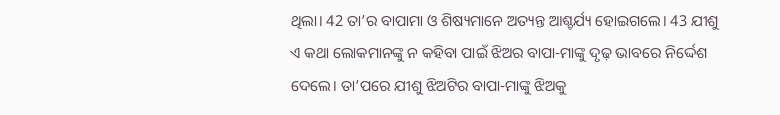ଥିଲା। 42 ତା’ର ବାପାମା ଓ ଶିଷ୍ୟମାନେ ଅତ୍ୟନ୍ତ ଆଶ୍ଚର୍ଯ୍ୟ ହୋଇଗଲେ। 43 ଯୀଶୁ ଏ କଥା ଲୋକମାନଙ୍କୁ ନ କହିବା ପାଇଁ ଝିଅର ବାପା-ମାଙ୍କୁ ଦୃଢ଼ ଭାବରେ ନିର୍ଦ୍ଦେଶ ଦେଲେ। ତା’ପରେ ଯୀଶୁ ଝିଅଟିର ବାପା-ମାଙ୍କୁ ଝିଅକୁ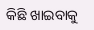କିଛି ଖାଇବାକୁ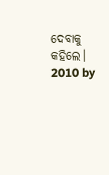ଦେବାକୁ କହିଲେ।
2010 by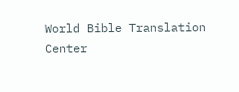World Bible Translation Center